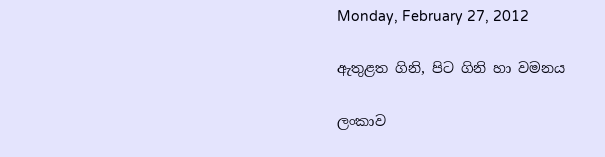Monday, February 27, 2012

ඇතුළත ගිනි, පිට ගිනි හා වමනය

ලංකාව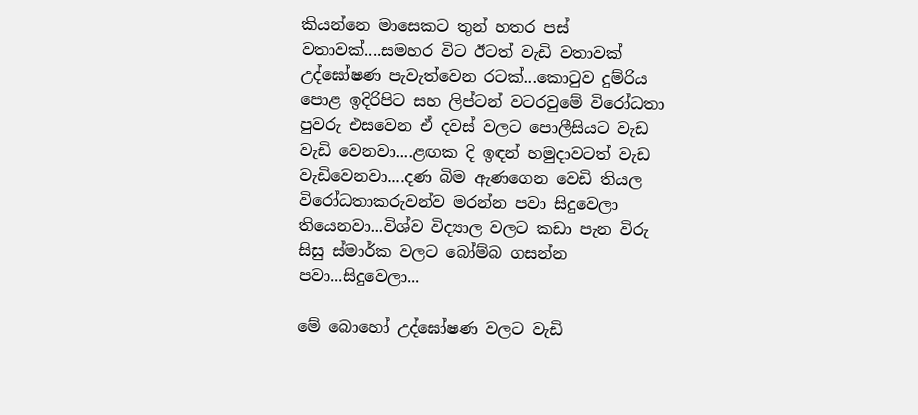කියන්නෙ මාසෙකට තුන් හතර පස් වතාවක්....සමහර විට ඊටත් වැඩි වතාවක් උද්ඝෝෂණ පැවැත්වෙන රටක්...කොටුව දුම්රිය පොළ ඉදිරිපිට සහ ලිප්ටන් වටරවුමේ විරෝධතා පුවරු එසවෙන ඒ දවස් වලට පොලීසියට වැඩ වැඩි වෙනවා....ළඟක දි ඉඳන් හමුදාවටත් වැඩ වැඩිවෙනවා....දණ බිම ඇණගෙන වෙඩි තියල විරෝධතාකරුවන්ව මරන්න පවා සිදුවෙලා තියෙනවා...විශ්ව විද්‍යාල වලට කඩා පැන විරු සිසු ස්මාර්ක වලට බෝම්බ ගසන්න පවා...සිදුවෙලා...

මේ බොහෝ උද්ඝෝෂණ වලට වැඩි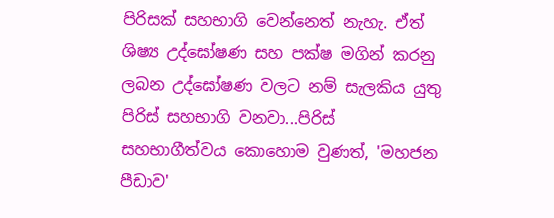පිරිසක් සහභාගි වෙන්නෙත් නැහැ. ඒත් ශිෂ්‍ය උද්ඝෝෂණ සහ පක්ෂ මගින් කරනු ලබන උද්ඝෝෂණ වලට නම් සැලකිය යුතු පිරිස් සහභාගි වනවා...පිරිස් සහභාගීත්වය කොහොම වුණත්, 'මහජන පීඩාව'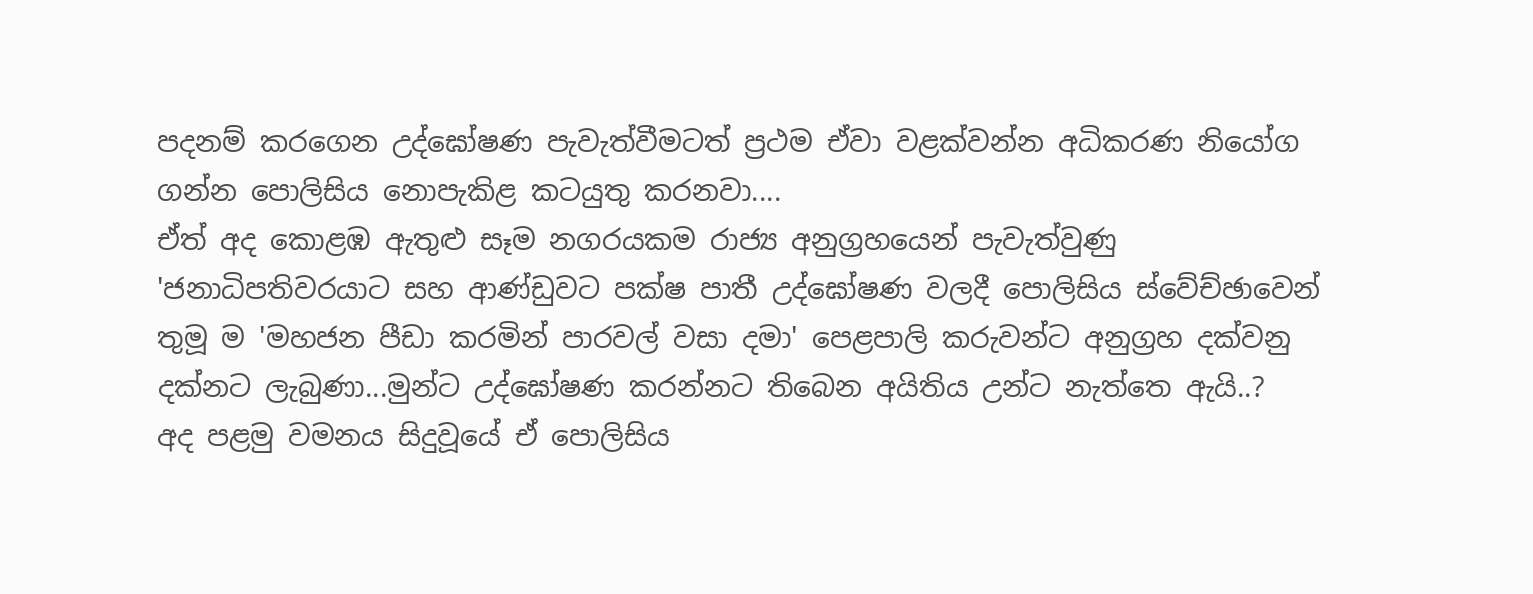පදනම් කරගෙන උද්ඝෝෂණ පැවැත්වීමටත් ප්‍රථම ඒවා වළක්වන්න අධිකරණ නියෝග ගන්න පොලිසිය නොපැකිළ කටයුතු කරනවා....
ඒත් අද ‍කොළඹ ඇතුළු සෑම නගරයකම රාජ්‍ය අනුග්‍රහයෙන් පැවැත්වුණු 'ජනාධිපතිවරයාට සහ ආණ්ඩුවට පක්ෂ පාතී උද්ඝෝෂණ වලදී පොලිසිය ස්වේච්ඡාවෙන් තුමූ ම 'මහජන පීඩා කරමින් පාරවල් වසා දමා' පෙළපාලි කරුවන්ට අනුග්‍රහ දක්වනු දක්නට ලැබුණා...මුන්ට උද්ඝෝෂණ කරන්නට තිබෙන අයිතිය උන්ට නැත්තෙ ඇයි..?
අද පළමු වමනය සිදුවූයේ ඒ පොලිසිය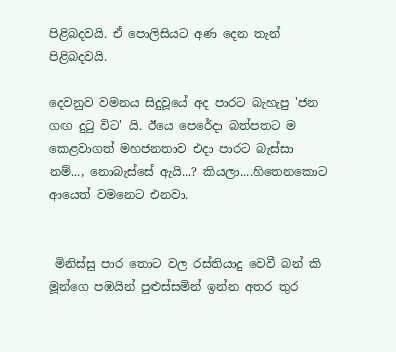පිළිබදවයි. ඒ පොලිසියට අණ දෙන තැන් පිළිබදවයි.

දෙවනුව වමනය සිදුවූයේ අද පාරට බැහැපු 'ජන ගඟ දුටු විට' යි. ඊයෙ පෙරේදා බත්පතට ම‍ කෙළවාගත් මහජනතාව එදා පාරට බැස්සා නම්..., නොබැස්සේ ඇයි...? කියලා....හිතෙනකොට ආයෙත් වමනෙට එනවා.


 මිනිස්සු පාර තොට වල රස්තියාදු වෙවී බන් කි මූන්ගෙ පඹයින් පුළුස්සමින් ඉන්න අතර තුර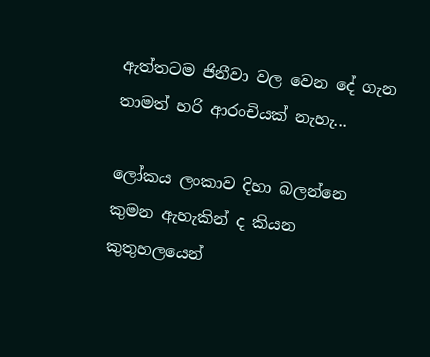ඇත්තටම ජිනීවා ‍වල වෙන දේ ගැන තාමත් හරි ආරංචියක් නැහැ...

ලෝකය ලංකාව දිහා බලන්නෙ කුමන ඇහැකින් ද කියන කුතුහලයෙන්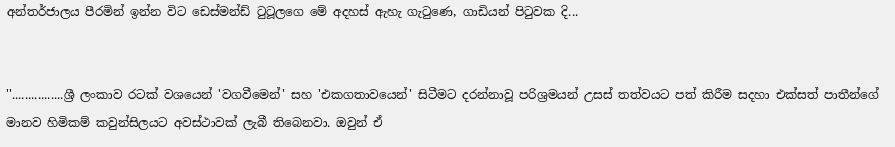අන්තර්ජාලය පීරමින් ඉන්න විට ඩෙස්මන්ඩ් ටුටූලගෙ මේ අදහස් ඇහැ ගැටුණෙ, ගාඩියන් පිටුවක දි...


''................ශ්‍රී ලංකාව රටක් වශයෙන් 'වගවීමෙන්' සහ 'එකගතාවයෙන්' සිටීමට දරන්නාවූ පරිශ්‍රමයන් උසස් තත්වයට පත් කිරීම සදහා එක්සත් පාතීන්ගේ මානව හිමිකම් කවුන්සිලයට අවස්ථාවක් ලැබී තිබෙනවා. ඔවුන් ඒ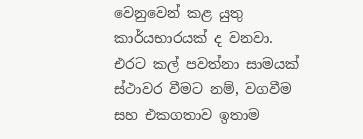වෙනුවෙන් කළ යුතු කාර්යභාරයක් ද වනවා. එරට කල් පවත්නා සාමයක් ස්ථාවර වීමට නම්, වගවීම සහ එකගතාව ඉතාම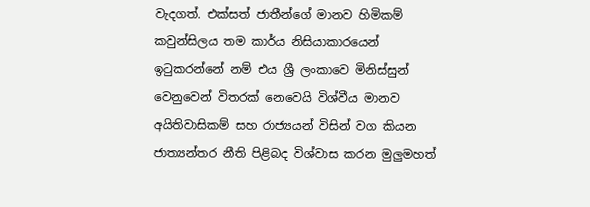වැදගත්. එක්සත් ජාතීන්ගේ මානව හිමිකම් කවුන්සිලය තම කාර්ය නිසියාකාරයෙන් ඉටුකරන්නේ නම් එය ශ්‍රී ලංකාවෙ මිනිස්සුන් වෙනුවෙන් විතරක් නෙවෙයි විශ්වීය මානව අයිතිවාසිකම් සහ රාජ්‍යයන් විසින් වග කියන ජාත්‍යන්තර නීති පිළිබද විශ්වාස කරන මුලුමහත්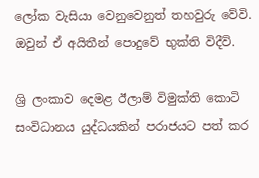ලෝක වැසියා වෙනුවෙනුත් තහවුරු වේවි. ඔවුන් ඒ අයිතීන් පොදුවේ භුක්ති විදීවි.

ශ්‍රි ලංකාව දෙමළ ඊලාම් විමුක්ති කොටි සංවිධානය යුද්ධයකින් පරාජයට පත් කර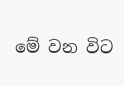මේ වන විට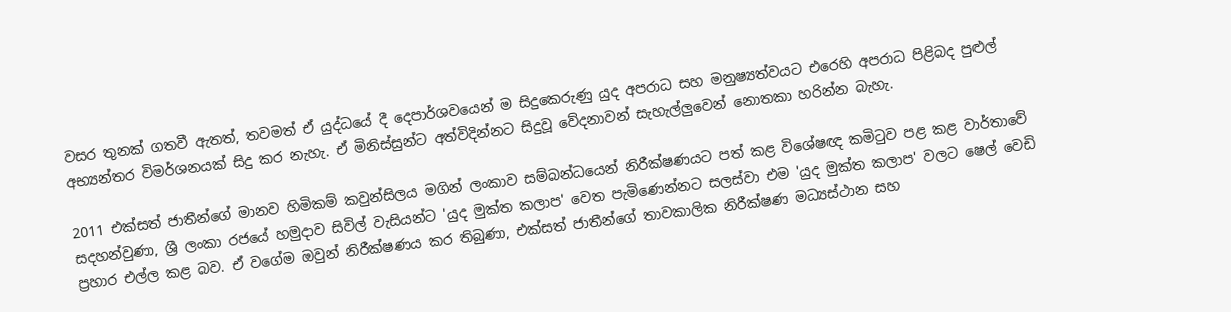වසර තුනක් ගතවී ඇතත්, තවමත් ඒ යුද්ධයේ දී දෙපාර්ශවයෙන් ම සිදුකෙරුණු යුද අපරාධ සහ මනුෂ්‍යත්වයට එරෙහි අපරාධ පිළිබද පුළුල් අභ්‍යන්තර විමර්ශනයක් සිදු කර නැහැ. ඒ මිනිස්සුන්ට අත්විදින්නට සිදුවූ වේදනාවන් සැහැල්ලුවෙන් නොතකා හරින්න බැහැ.

2011 එක්සත් ජාතීන්ගේ මානව හිමිකම් කවුන්සිලය මගින් ලංකාව සම්බන්ධයෙන් නිරීක්ෂණයට පත් කළ විශේෂඥ කමිටුව පළ කළ වාර්තාවේ සදහන්වුණා, ශ්‍රී ලංකා රජයේ හමුදාව සිවිල් වැසියන්ට 'යුද මුක්ත කලාප' වෙත පැමිණෙන්නට සලස්වා එම 'යුද මුක්ත කලාප' වලට ෂෙල් වෙඩි ප්‍රහාර එල්ල කළ බව. ඒ වගේම ඔවුන් නිරීක්ෂණය කර තිබුණා, එක්සත් ජාතීන්ගේ තාවකාලික නිරීක්ෂණ මධ්‍යස්ථාන සහ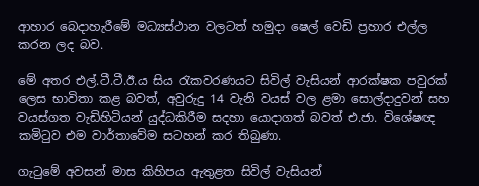ආහාර බෙදාහැරීමේ මධ්‍යස්ථාන වලටත් හමුදා ෂෙල් වෙඩි ප්‍රහාර එල්ල කරන ලද බව.

මේ අතර එල්.ටී.ටී.ඊ.ය සිය රැකවරණයට සිවිල් වැසියන් ආරක්ෂක පවුරක් ලෙස භාවිතා කළ බවත්, අවුරුදු 14 වැනි වයස් වල ළමා සොල්දාදුවන් සහ වයස්ගත වැඩිහිටියන් යුද්ධකිරීම සදහා යොදාගත් බවත් එ.ජා. විශේෂඥ කමිටුව එම වාර්තාවේම සටහන් කර තිබුණා.

ගැටුමේ අවසන් මාස කිහිපය ඇතුළත සිවිල් වැසියන්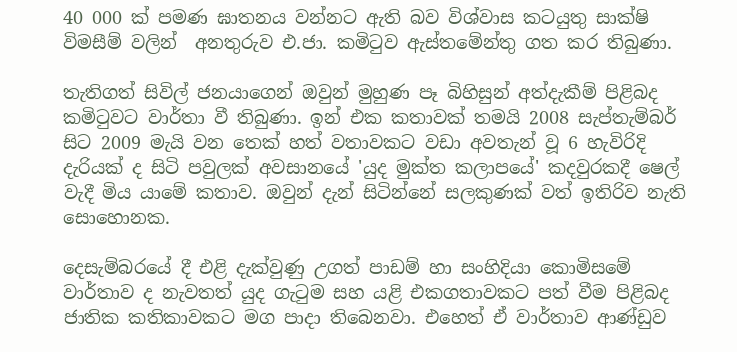40 000 ක් පමණ ඝාතනය වන්නට ඇති බව විශ්වාස කටයුතු සාක්ෂි විමසීම් වලින්  අනතුරුව එ.ජා. කමිටුව ඇස්තමේන්තු ගත කර තිබුණා.

තැතිගත් සිවිල් ජනයාගෙන් ඔවුන් මුහුණ පෑ බිහිසුන් අත්දැකීම් පිළිබද කමිටුවට වාර්තා වී තිබුණා. ඉන් එක කතාවක් තමයි 2008 සැප්තැම්බර් සිට 2009 මැයි වන තෙක් හත් වතාවකට වඩා අවතැන් වූ 6 හැවිරිදි දැරියක් ද සිටි පවුලක් අවසානයේ 'යුද මුක්ත කලාපයේ' කදවුරකදී ෂෙල් වැදී මිය යාමේ කතාව. ඔවුන් දැන් සිටින්නේ සලකුණක් වත් ඉතිරිව නැති සොහොනක.

දෙසැම්බරයේ දී එළි දැක්වුණු උගත් පාඩම් හා සංහිදියා කොමිසමේ වාර්තාව ද නැවතත් යුද ගැටුම සහ යළි එකගතාවකට පත් වීම පිළිබද ජාතික කතිකාවකට මග පාදා තිබෙනවා. එහෙත් ඒ වාර්තාව ආණ්ඩුව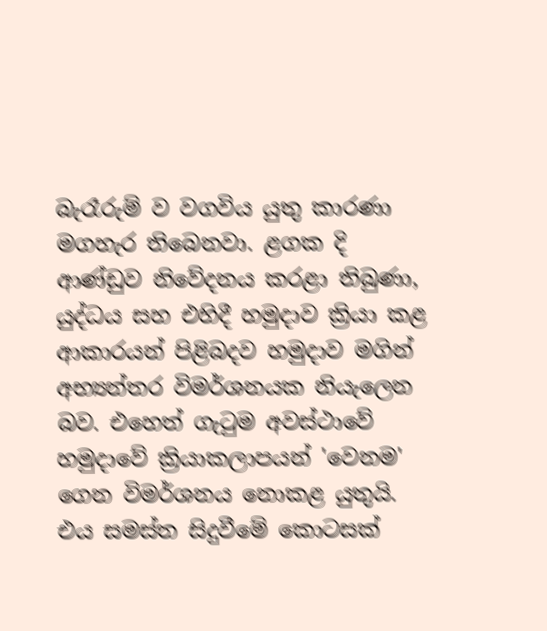බැරෑරුම් ව වගවිය යුතු කාරණා මගහැර තිබෙනවා. ළගක දි ආණ්ඩුව නිවේදනය කරළා තිබුණා, යුද්ධය සහ එහිදී හමුදාව ක්‍රියා කළ ආකාරයන් පිළිබදව හමුදාව මගින් අභ්‍යන්තර විමර්ශනයක නියැලෙන බව. එහෙත් ගැටුම අවස්ථාවේ හමුදාවේ ක්‍රියාකලාපයන් 'වෙනම' ගෙන විමර්ශනය නොකළ යුතුයි. එය සමස්ත සිදුවීමේ කොටසක්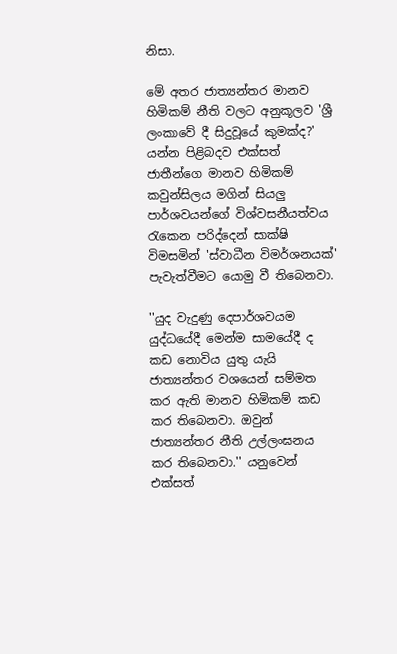නිසා.

මේ අතර ජාත්‍යන්තර මානව හිමිකම් නීති වලට අනුකූලව 'ශ්‍රී ලංකාවේ දී සිදුවූයේ කුමක්ද?' යන්න පිළිබදව එක්සත් ජාතීන්ගෙ මානව හිමිකම් කවුන්සිලය මගින් සියලු පාර්ශවයන්ගේ විශ්වසනීයත්වය රැකෙන පරිද්දෙන් සාක්ෂි විමසමින් 'ස්වාධීන විමර්ශනයක්' පැවැත්වීමට යොමු වී තිබෙනවා.

''යුද වැදුණු දෙපාර්ශවයම යුද්ධයේදී මෙන්ම සාමයේදී ද කඩ නොවිය යුතු යැයි ජාත්‍යන්තර වශයෙන් සම්මත කර ඇති මානව හිමිකම් කඩ කර තිබෙනවා. ඔවුන් ජාත්‍යන්තර නීති උල්ලංඝනය කර තිබෙනවා.'' යනුවෙන් එක්සත්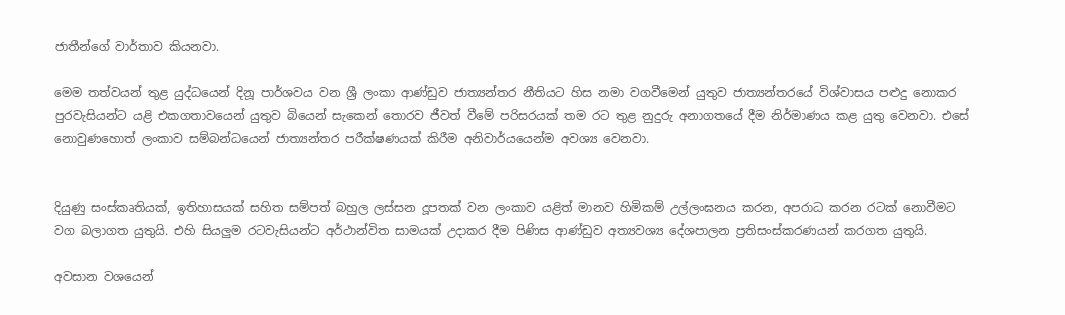ජාතීන්ගේ වාර්තාව කියනවා.

මෙම තත්වයන් තුළ යුද්ධයෙන් දිනූ පාර්ශවය වන ශ්‍රී ලංකා ආණ්ඩුව ජාත්‍යන්තර නීතියට හිස නමා වගවීමෙන් යුතුව ජාත්‍යන්තරයේ විශ්වාසය පළුදු නොකර පුරවැසියන්ට යළි එකගතාවයෙන් යුතුව බියෙන් සැකෙන් තොරව ජීවත් වීමේ පරිසරයක් තම රට තුළ නුදුරු අනාගතයේ දීම නිර්මාණය කළ යුතු වෙනවා. එසේ නොවුණහොත් ලංකාව සම්බන්ධයෙන් ජාත්‍යන්තර පරීක්ෂණයක් කිරීම අනිවාර්යයෙන්ම අවශ්‍ය වෙනවා.


දියුණු සංස්කෘතියක්, ඉතිහාසයක් සහිත සම්පත් බහුල ලස්සන දූපතක් වන ලංකාව යළිත් මානව හිමිකම් උල්ලංඝනය කරන, අපරාධ කරන රටක් නොවීමට වග බලාගත යුතුයි. එහි සියලුම රටවැසියන්ට අර්ථාන්විත සාමයක් උදාකර දීම පිණිස ආණ්ඩුව අත්‍යවශ්‍ය දේශපාලන ප්‍රතිසංස්කරණයන් කරගත යුතුයි.

අවසාන වශයෙන්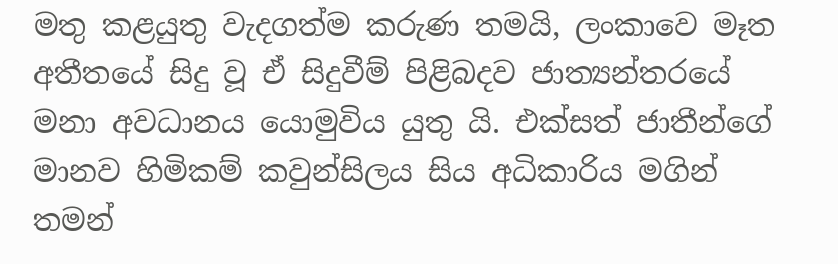මතු කළයුතු වැදගත්ම කරුණ තමයි, ලංකාවෙ මෑත අතීතයේ සිදු වූ ඒ සිදුවීම් පිළිබදව ජාත්‍යන්තරයේ මනා අවධානය යොමුවිය යුතු යි. එක්සත් ජාතීන්ගේ මානව හිමිකම් කවුන්සිලය සිය අධිකාරිය මගින් තමන්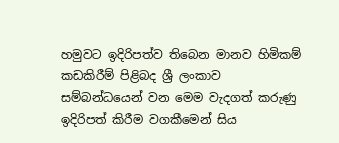හමුවට ඉදිරිපත්ව තිබෙන මානව හිමිකම් කඩකිරීම් පිළිබද ශ්‍රී ලංකාව සම්බන්ධයෙන් වන මෙම වැදගත් කරුණු ඉදිරිපත් කිරීම වගකීමෙන් සිය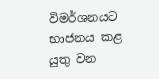විමර්ශනයට භාජනය කළ යුතු වන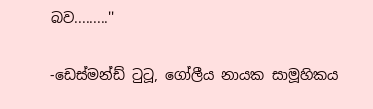බව.........''

-ඩෙස්මන්ඩ් ටුටූ, ගෝලීය නායක සාමූහිකය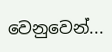වෙනුවෙන්...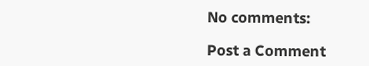No comments:

Post a Comment